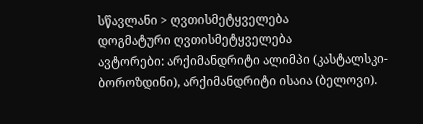სწავლანი > ღვთისმეტყველება
დოგმატური ღვთისმეტყველება
ავტორები: არქიმანდრიტი ალიმპი (კასტალსკი-ბოროზდინი), არქიმანდრიტი ისაია (ბელოვი).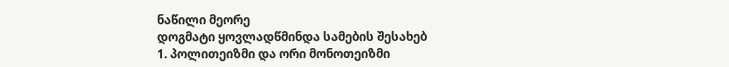ნაწილი მეორე
დოგმატი ყოვლადწმინდა სამების შესახებ
1. პოლითეიზმი და ორი მონოთეიზმი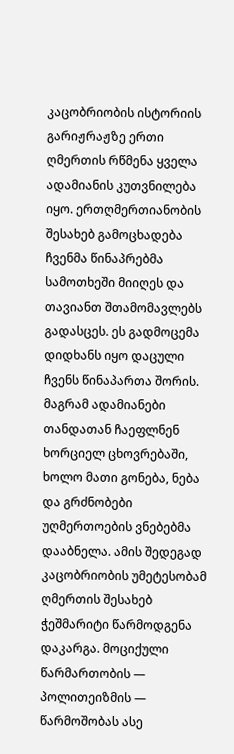კაცობრიობის ისტორიის გარიჟრაჟზე ერთი ღმერთის რწმენა ყველა ადამიანის კუთვნილება იყო. ერთღმერთიანობის შესახებ გამოცხადება ჩვენმა წინაპრებმა სამოთხეში მიიღეს და თავიანთ შთამომავლებს გადასცეს. ეს გადმოცემა დიდხანს იყო დაცული ჩვენს წინაპართა შორის. მაგრამ ადამიანები თანდათან ჩაეფლნენ ხორციელ ცხოვრებაში, ხოლო მათი გონება, ნება და გრძნობები უღმერთოების ვნებებმა დააბნელა. ამის შედეგად კაცობრიობის უმეტესობამ ღმერთის შესახებ ჭეშმარიტი წარმოდგენა დაკარგა. მოციქული წარმართობის — პოლითეიზმის — წარმოშობას ასე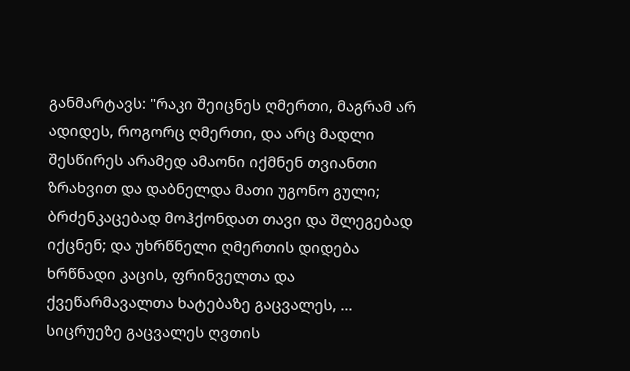განმარტავს: "რაკი შეიცნეს ღმერთი, მაგრამ არ ადიდეს, როგორც ღმერთი, და არც მადლი შესწირეს არამედ ამაონი იქმნენ თვიანთი ზრახვით და დაბნელდა მათი უგონო გული; ბრძენკაცებად მოჰქონდათ თავი და შლეგებად იქცნენ; და უხრწნელი ღმერთის დიდება ხრწნადი კაცის, ფრინველთა და ქვეწარმავალთა ხატებაზე გაცვალეს, ... სიცრუეზე გაცვალეს ღვთის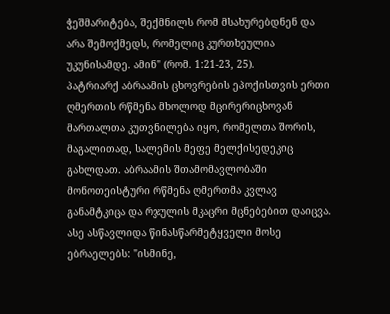ჭეშმარიტება, შექმნილს რომ მსახურებდნენ და არა შემოქმედს, რომელიც კურთხეულია უკუნისამდე. ამინ" (რომ. 1:21-23, 25).
პატრიარქ აბრაამის ცხოვრების ეპოქისთვის ერთი ღმერთის რწმენა მხოლოდ მცირერიცხოვან მართალთა კუთვნილება იყო, რომელთა შორის, მაგალითად, სალემის მეფე მელქისედეკიც გახლდათ. აბრაამის შთამომავლობაში მონოთეისტური რწმენა ღმერთმა კვლავ განამტკიცა და რჯულის მკაცრი მცნებებით დაიცვა. ასე ასწავლიდა წინასწარმეტყველი მოსე ებრაელებს: "ისმინე,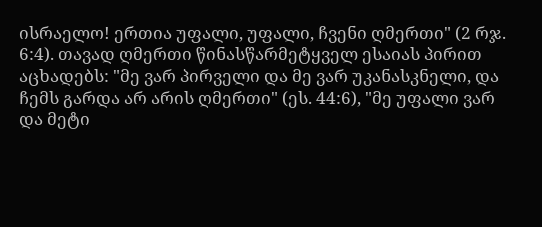ისრაელო! ერთია უფალი, უფალი, ჩვენი ღმერთი" (2 რჯ. 6:4). თავად ღმერთი წინასწარმეტყველ ესაიას პირით აცხადებს: "მე ვარ პირველი და მე ვარ უკანასკნელი, და ჩემს გარდა არ არის ღმერთი" (ეს. 44:6), "მე უფალი ვარ და მეტი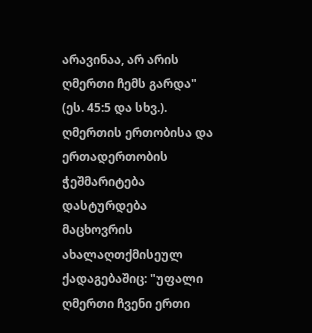არავინაა, არ არის ღმერთი ჩემს გარდა" (ეს. 45:5 და სხვ.).
ღმერთის ერთობისა და ერთადერთობის ჭეშმარიტება დასტურდება მაცხოვრის ახალაღთქმისეულ ქადაგებაშიც: "უფალი ღმერთი ჩვენი ერთი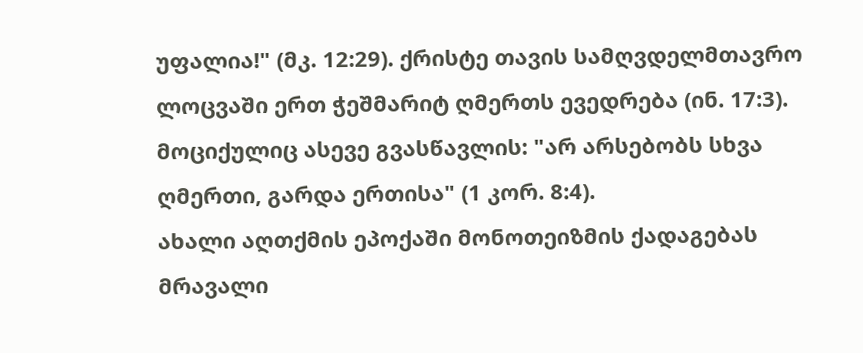უფალია!" (მკ. 12:29). ქრისტე თავის სამღვდელმთავრო ლოცვაში ერთ ჭეშმარიტ ღმერთს ევედრება (ინ. 17:3). მოციქულიც ასევე გვასწავლის: "არ არსებობს სხვა ღმერთი, გარდა ერთისა" (1 კორ. 8:4).
ახალი აღთქმის ეპოქაში მონოთეიზმის ქადაგებას მრავალი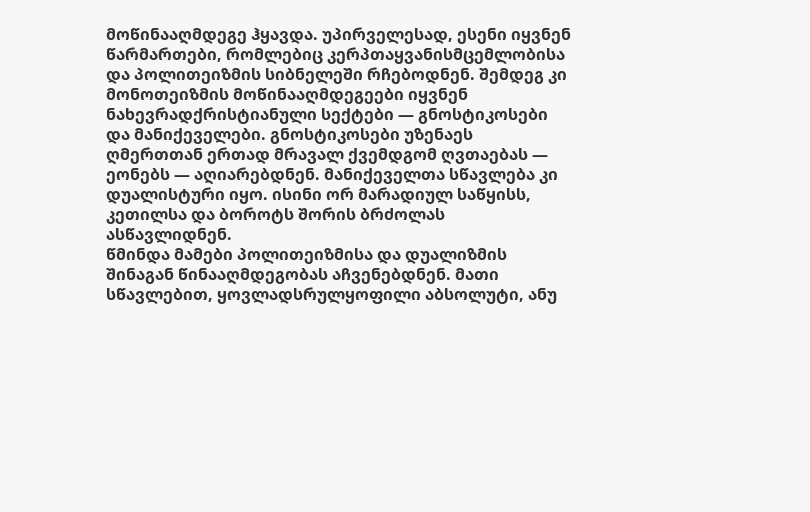მოწინააღმდეგე ჰყავდა. უპირველესად, ესენი იყვნენ წარმართები, რომლებიც კერპთაყვანისმცემლობისა და პოლითეიზმის სიბნელეში რჩებოდნენ. შემდეგ კი მონოთეიზმის მოწინააღმდეგეები იყვნენ ნახევრადქრისტიანული სექტები — გნოსტიკოსები და მანიქეველები. გნოსტიკოსები უზენაეს ღმერთთან ერთად მრავალ ქვემდგომ ღვთაებას — ეონებს — აღიარებდნენ. მანიქეველთა სწავლება კი დუალისტური იყო. ისინი ორ მარადიულ საწყისს, კეთილსა და ბოროტს შორის ბრძოლას ასწავლიდნენ.
წმინდა მამები პოლითეიზმისა და დუალიზმის შინაგან წინააღმდეგობას აჩვენებდნენ. მათი სწავლებით, ყოვლადსრულყოფილი აბსოლუტი, ანუ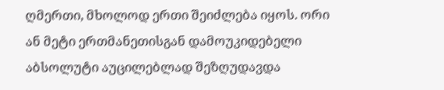ღმერთი, მხოლოდ ერთი შეიძლება იყოს. ორი ან მეტი ერთმანეთისგან დამოუკიდებელი აბსოლუტი აუცილებლად შეზღუდავდა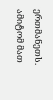ერთმანეთს. ამიტომ მათ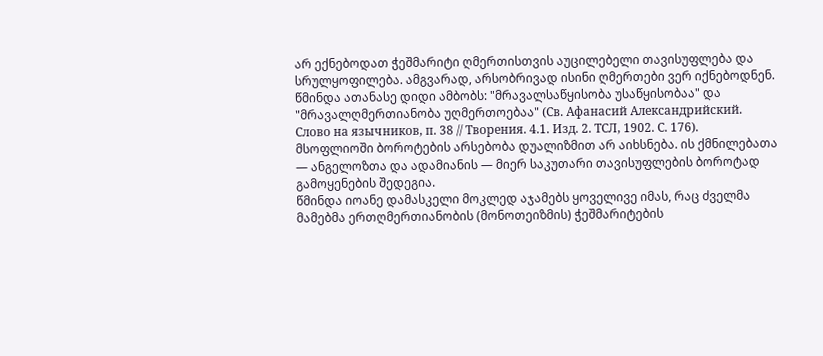არ ექნებოდათ ჭეშმარიტი ღმერთისთვის აუცილებელი თავისუფლება და სრულყოფილება. ამგვარად, არსობრივად ისინი ღმერთები ვერ იქნებოდნენ. წმინდა ათანასე დიდი ამბობს: "მრავალსაწყისობა უსაწყისობაა" და "მრავალღმერთიანობა უღმერთოებაა" (Св. Афанасий Александрийский. Слово на язычников, п. 38 // Творения. 4.1. Изд. 2. ТСЛ, 1902. С. 176).
მსოფლიოში ბოროტების არსებობა დუალიზმით არ აიხსნება. ის ქმნილებათა — ანგელოზთა და ადამიანის — მიერ საკუთარი თავისუფლების ბოროტად გამოყენების შედეგია.
წმინდა იოანე დამასკელი მოკლედ აჯამებს ყოველივე იმას, რაც ძველმა მამებმა ერთღმერთიანობის (მონოთეიზმის) ჭეშმარიტების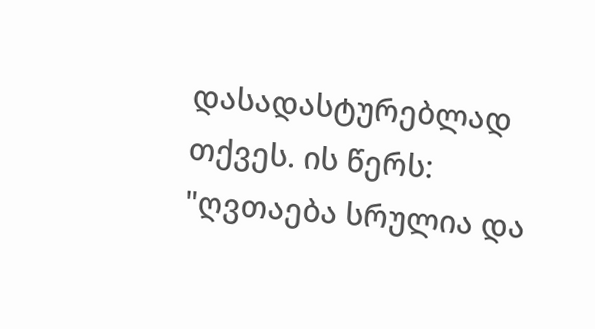დასადასტურებლად თქვეს. ის წერს:
"ღვთაება სრულია და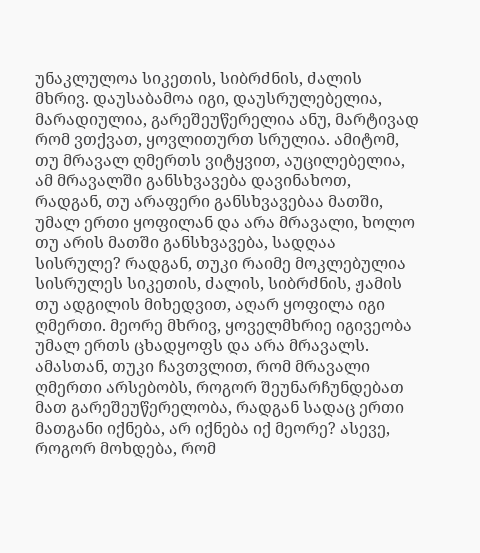უნაკლულოა სიკეთის, სიბრძნის, ძალის მხრივ. დაუსაბამოა იგი, დაუსრულებელია, მარადიულია, გარეშეუწერელია ანუ, მარტივად რომ ვთქვათ, ყოვლითურთ სრულია. ამიტომ, თუ მრავალ ღმერთს ვიტყვით, აუცილებელია, ამ მრავალში განსხვავება დავინახოთ, რადგან, თუ არაფერი განსხვავებაა მათში, უმალ ერთი ყოფილან და არა მრავალი, ხოლო თუ არის მათში განსხვავება, სადღაა სისრულე? რადგან, თუკი რაიმე მოკლებულია სისრულეს სიკეთის, ძალის, სიბრძნის, ჟამის თუ ადგილის მიხედვით, აღარ ყოფილა იგი ღმერთი. მეორე მხრივ, ყოველმხრიე იგივეობა უმალ ერთს ცხადყოფს და არა მრავალს. ამასთან, თუკი ჩავთვლით, რომ მრავალი ღმერთი არსებობს, როგორ შეუნარჩუნდებათ მათ გარეშეუწერელობა, რადგან სადაც ერთი მათგანი იქნება, არ იქნება იქ მეორე? ასევე, როგორ მოხდება, რომ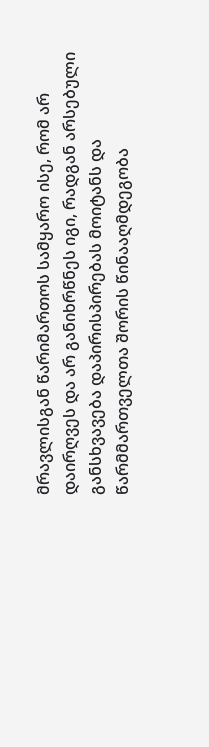მრავლისგან წარიმართოს სამყარო ისე, რომ არ დაირღვეს და არ განიხრწნეს იგი, რადგან არსებული განსხვავება დაპირისპირებას მოიტანს და წარმმართველთა შორის წინააღმდეგობა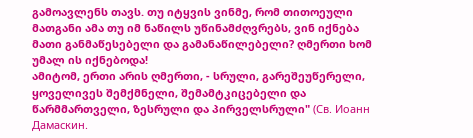გამოავლენს თავს. თუ იტყვის ვინმე, რომ თითოეული მათგანი ამა თუ იმ ნაწილს უწინამძღვრებს, ვინ იქნება მათი განმაწესებელი და გამანაწილებელი? ღმერთი ხომ უმალ ის იქნებოდა!
ამიტომ, ერთი არის ღმერთი, - სრული, გარეშეუწერელი, ყოველივეს შემქმნელი, შემამტკიცებელი და წარმმართველი, ზესრული და პირველსრული" (Св. Иоанн Дамаскин.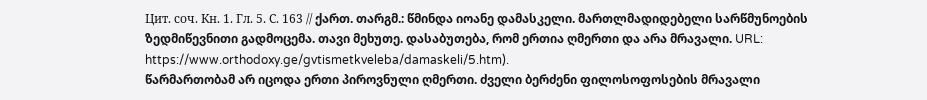Цит. соч. Кн. 1. Гл. 5. С. 163 // ქართ. თარგმ.: წმინდა იოანე დამასკელი. მართლმადიდებელი სარწმუნოების ზედმიწევნითი გადმოცემა. თავი მეხუთე. დასაბუთება, რომ ერთია ღმერთი და არა მრავალი. URL: https://www.orthodoxy.ge/gvtismetkveleba/damaskeli/5.htm).
წარმართობამ არ იცოდა ერთი პიროვნული ღმერთი. ძველი ბერძენი ფილოსოფოსების მრავალი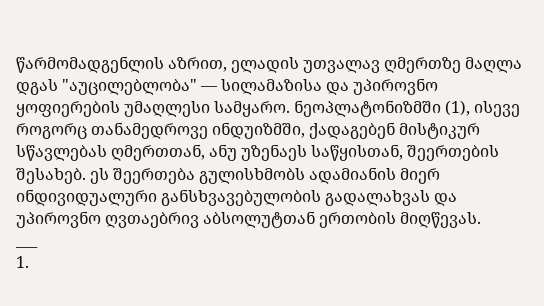წარმომადგენლის აზრით, ელადის უთვალავ ღმერთზე მაღლა დგას "აუცილებლობა" — სილამაზისა და უპიროვნო ყოფიერების უმაღლესი სამყარო. ნეოპლატონიზმში (1), ისევე როგორც თანამედროვე ინდუიზმში, ქადაგებენ მისტიკურ სწავლებას ღმერთთან, ანუ უზენაეს საწყისთან, შეერთების შესახებ. ეს შეერთება გულისხმობს ადამიანის მიერ ინდივიდუალური განსხვავებულობის გადალახვას და უპიროვნო ღვთაებრივ აბსოლუტთან ერთობის მიღწევას.
___
1.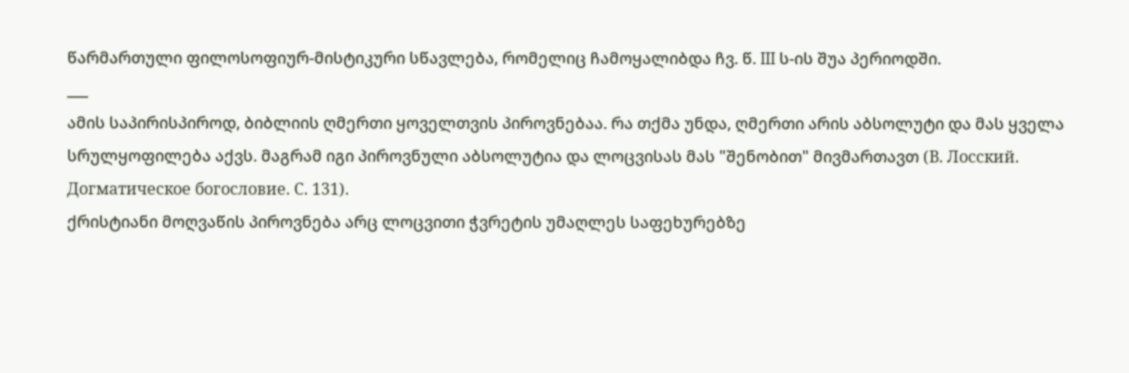წარმართული ფილოსოფიურ-მისტიკური სწავლება, რომელიც ჩამოყალიბდა ჩვ. წ. III ს-ის შუა პერიოდში.
___
ამის საპირისპიროდ, ბიბლიის ღმერთი ყოველთვის პიროვნებაა. რა თქმა უნდა, ღმერთი არის აბსოლუტი და მას ყველა სრულყოფილება აქვს. მაგრამ იგი პიროვნული აბსოლუტია და ლოცვისას მას "შენობით" მივმართავთ (В. Лосский. Догматическое богословие. С. 131).
ქრისტიანი მოღვაწის პიროვნება არც ლოცვითი ჭვრეტის უმაღლეს საფეხურებზე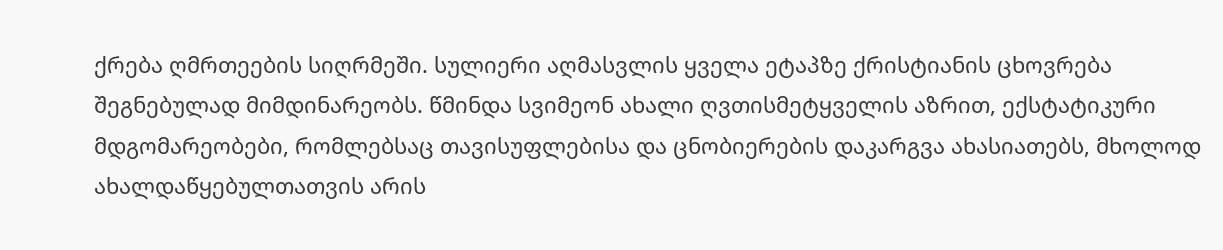ქრება ღმრთეების სიღრმეში. სულიერი აღმასვლის ყველა ეტაპზე ქრისტიანის ცხოვრება შეგნებულად მიმდინარეობს. წმინდა სვიმეონ ახალი ღვთისმეტყველის აზრით, ექსტატიკური მდგომარეობები, რომლებსაც თავისუფლებისა და ცნობიერების დაკარგვა ახასიათებს, მხოლოდ ახალდაწყებულთათვის არის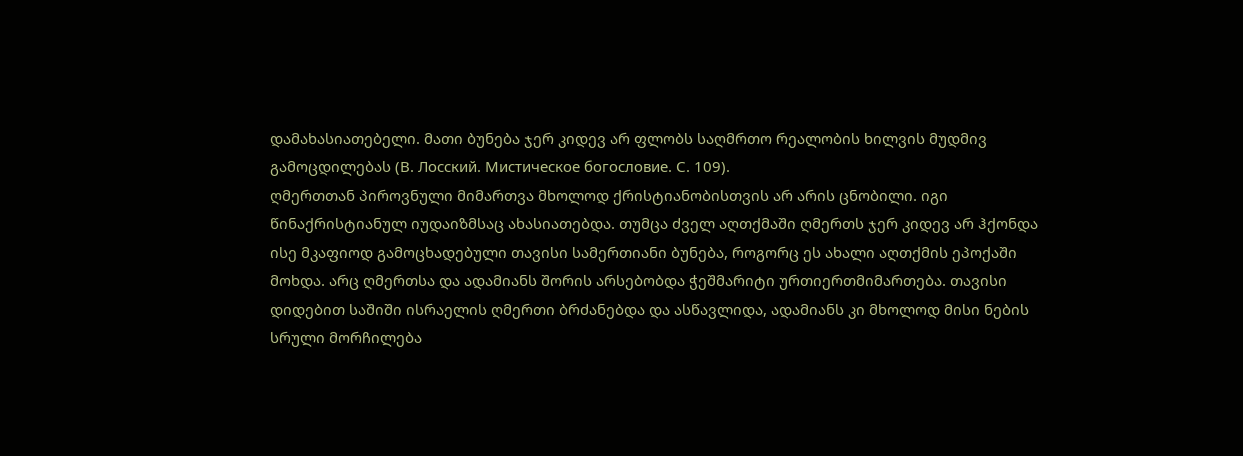დამახასიათებელი. მათი ბუნება ჯერ კიდევ არ ფლობს საღმრთო რეალობის ხილვის მუდმივ გამოცდილებას (В. Лосский. Мистическое богословие. С. 109).
ღმერთთან პიროვნული მიმართვა მხოლოდ ქრისტიანობისთვის არ არის ცნობილი. იგი წინაქრისტიანულ იუდაიზმსაც ახასიათებდა. თუმცა ძველ აღთქმაში ღმერთს ჯერ კიდევ არ ჰქონდა ისე მკაფიოდ გამოცხადებული თავისი სამერთიანი ბუნება, როგორც ეს ახალი აღთქმის ეპოქაში მოხდა. არც ღმერთსა და ადამიანს შორის არსებობდა ჭეშმარიტი ურთიერთმიმართება. თავისი დიდებით საშიში ისრაელის ღმერთი ბრძანებდა და ასწავლიდა, ადამიანს კი მხოლოდ მისი ნების სრული მორჩილება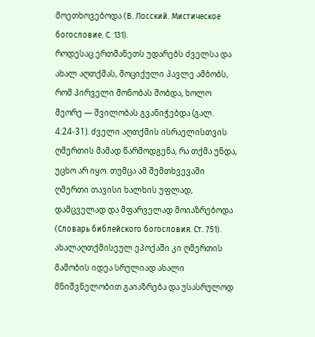მოეთხოვებოდა (В. Лосский. Мистическое богословие. С. 131).
როდესაც ერთმანეთს უდარებს ძველსა და ახალ აღთქმას, მოციქული პავლე ამბობს, რომ პირველი მონობას შობდა, ხოლო მეორე — შვილობას გვანიჭებდა (გალ. 4:24-31). ძველი აღთქმის ისრაელისთვის ღმერთის მამად წარმოდგენა, რა თქმა უნდა, უცხო არ იყო. თუმცა ამ შემთხვევაში ღმერთი თავისი ხალხის უფლად, დამცველად და მფარველად მოიაზრებოდა (Словарь библейского богословия. Ст. 751). ახალაღთქმისეულ ეპოქაში კი ღმერთის მამობის იდეა სრულიად ახალი მნიშვნელობით გაიაზრება და უსასრულოდ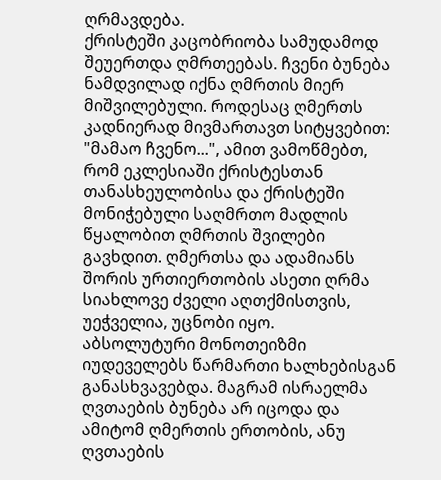ღრმავდება.
ქრისტეში კაცობრიობა სამუდამოდ შეუერთდა ღმრთეებას. ჩვენი ბუნება ნამდვილად იქნა ღმრთის მიერ მიშვილებული. როდესაც ღმერთს კადნიერად მივმართავთ სიტყვებით: "მამაო ჩვენო...", ამით ვამოწმებთ, რომ ეკლესიაში ქრისტესთან თანასხეულობისა და ქრისტეში მონიჭებული საღმრთო მადლის წყალობით ღმრთის შვილები გავხდით. ღმერთსა და ადამიანს შორის ურთიერთობის ასეთი ღრმა სიახლოვე ძველი აღთქმისთვის, უეჭველია, უცნობი იყო.
აბსოლუტური მონოთეიზმი იუდეველებს წარმართი ხალხებისგან განასხვავებდა. მაგრამ ისრაელმა ღვთაების ბუნება არ იცოდა და ამიტომ ღმერთის ერთობის, ანუ ღვთაების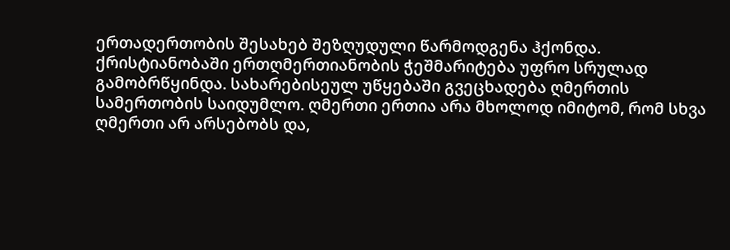ერთადერთობის შესახებ შეზღუდული წარმოდგენა ჰქონდა.
ქრისტიანობაში ერთღმერთიანობის ჭეშმარიტება უფრო სრულად გამობრწყინდა. სახარებისეულ უწყებაში გვეცხადება ღმერთის სამერთობის საიდუმლო. ღმერთი ერთია არა მხოლოდ იმიტომ, რომ სხვა ღმერთი არ არსებობს და,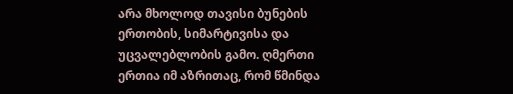არა მხოლოდ თავისი ბუნების ერთობის, სიმარტივისა და უცვალებლობის გამო. ღმერთი ერთია იმ აზრითაც, რომ წმინდა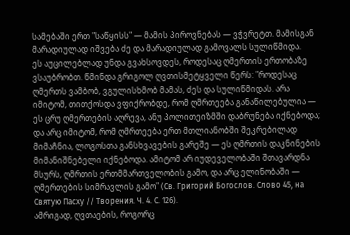სამებაში ერთ "საწყისს" — მამის პიროვნებას — ვჭვრეტთ. მამისგან მარადიულად იშვება ძე და მარადიულად გამოვალს სულიწმიდა.
ეს აუცილებლად უნდა გვახსოვდეს, როდესაც ღმერთის ერთობაზე ვსაუბრობთ. წმინდა გრიგოლ ღვთისმეტყველი წერს: "როდესაც ღმერთს ვამბობ, ვგულისხმობ მამას, ძეს და სულიწმიდას. არა იმიტომ, თითქოსდა ვფიქრობდე, რომ ღმრთეება განაწილებულია — ეს ცრუ ღმერთების აღრევა, ანუ პოლითეიზმში დაბრუნება იქნებოდა; და არც იმიტომ, რომ ღმრთეება ერთ მთლიანობში შეკრებილად მიმაჩნია, ლოგოსთა განსხვავების გარეშე — ეს ღმრთის დაკნინების მიმანიშნებელი იქნებოდა. ამიტომ არ იუდეველობაში შთავარდნა მსურს, ღმრთის ერთმმართველობის გამო, და არც ელინობაში — ღმერთების სიმრავლის გამო" (Св. Григорий Богослов. Слово 45, на Святую Пасху // Творения. Ч. 4. С. 126).
ამრიგად, ღვთაების, როგორც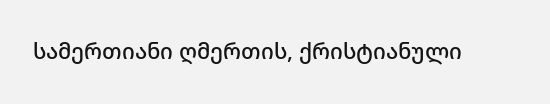სამერთიანი ღმერთის, ქრისტიანული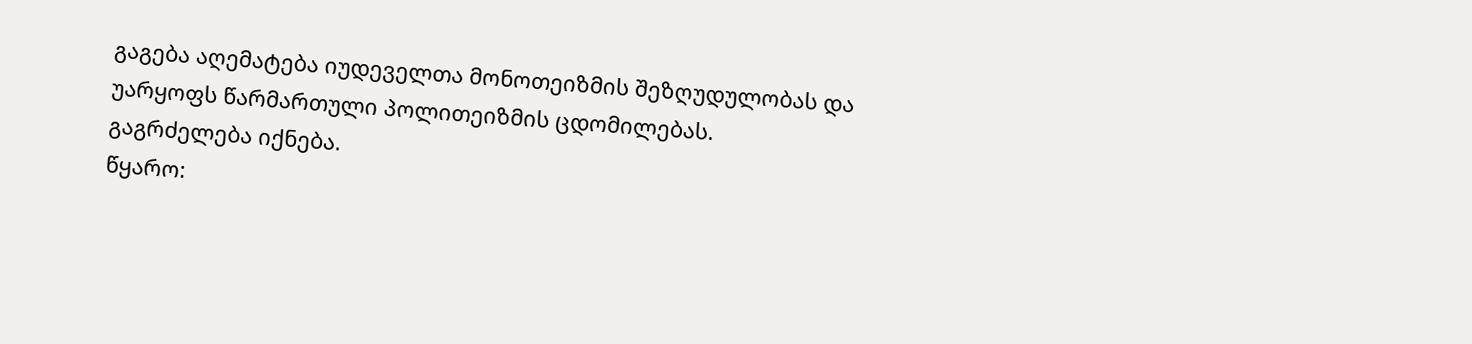გაგება აღემატება იუდეველთა მონოთეიზმის შეზღუდულობას და უარყოფს წარმართული პოლითეიზმის ცდომილებას.
გაგრძელება იქნება.
წყარო: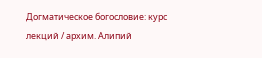Догматическое богословие: курс лекций / архим. Алипий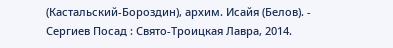(Кастальский-Бороздин), архим. Исайя (Белов). - Сергиев Посад : Свято-Троицкая Лавра, 2014.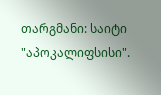თარგმანი: საიტი "აპოკალიფსისი".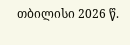თბილისი 2026 წ.